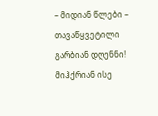– მიდიან წლები –
თავაწყვეტილი
გარბიან დღენნი!
მიჰქრიან ისე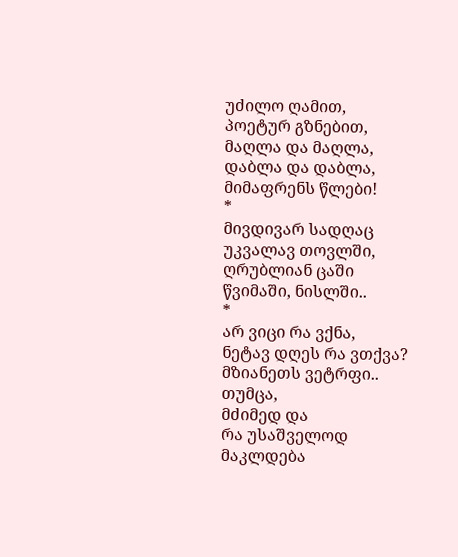უძილო ღამით,
პოეტურ გზნებით,
მაღლა და მაღლა,
დაბლა და დაბლა,
მიმაფრენს წლები!
*
მივდივარ სადღაც
უკვალავ თოვლში,
ღრუბლიან ცაში
წვიმაში, ნისლში..
*
არ ვიცი რა ვქნა,
ნეტავ დღეს რა ვთქვა?
მზიანეთს ვეტრფი..
თუმცა,
მძიმედ და
რა უსაშველოდ
მაკლდება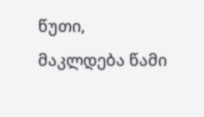წუთი,
მაკლდება წამი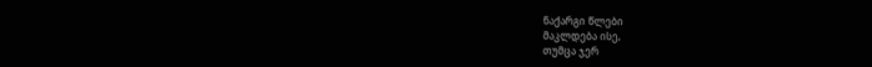ნაქარგი წლები
მაკლდება ისე,
თუმცა ჯერ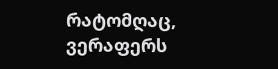რატომღაც,
ვერაფერს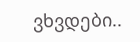ვხვდები..